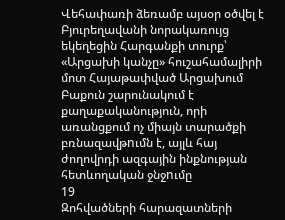Վեհափառի ձեռամբ այսօր օծվել է Բյուրեղավանի նորակառույց եկեղեցին Հարգանքի տուրք՝ «Արցախի կանչը» հուշահամալիրի մոտ Հայաթափված Արցախում Բաքուն շարունակում է քաղաքականություն, որի առանցքում ոչ միայն տարածքի բռնազավթnւմն է, այլև հայ ժողովրդի ազգային ինքնության հետևողական ջնջnւմը
19
Զոհվածների հարազատների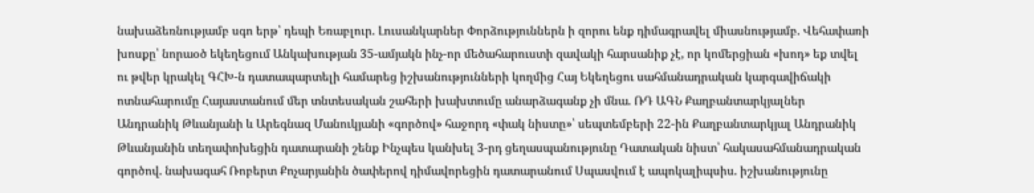նախաձեռնությամբ սգո երթ՝ դեպի Եռաբլուր. Լուսանկարներ Փորձություններն ի զորու ենք դիմագրավել միասնությամբ. Վեհափառի խոսքը՝ նորաօծ եկեղեցում Անկախության 35-ամյակն ինչ-որ մեծահարուստի զավակի հարսանիք չէ, որ կոմերցիան «խոդ» եք տվել ու թվեր կրակել ԳՀԽ-ն դատապարտելի համարեց իշխանությունների կողմից Հայ Եկեղեցու սահմանադրական կարգավիճակի ոտնահարումը Հայաստանում մեր տնտեսական շահերի խախտումը անարձագանք չի մնա. ՌԴ ԱԳՆ Քաղբանտարկյալներ Անդրանիկ Թևանյանի և Արեգնազ Մանուկյանի «գործով» հաջորդ «փակ նիստը»՝ սեպտեմբերի 22-ին Քաղբանտարկյալ Անդրանիկ Թևանյանին տեղափոխեցին դատարանի շենք Ինչպես կանխել 3-րդ ցեղասպանությունը Դատական նիստ՝ հակասահմանադրական գործով. նախագահ Ռոբերտ Քոչարյանին ծափերով դիմավորեցին դատարանում Սպասվում է ապոկալիպսիս. իշխանությունը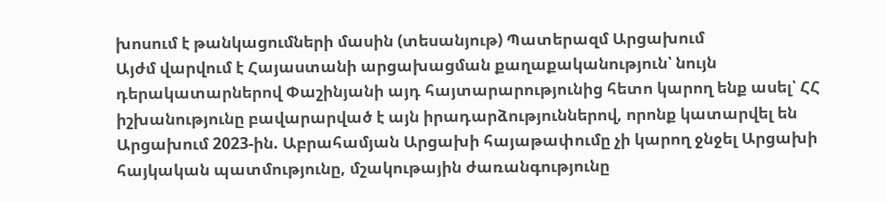խոսում է թանկացումների մասին (տեսանյութ) Պատերազմ Արցախում
Այժմ վարվում է Հայաստանի արցախացման քաղաքականություն՝ նույն դերակատարներով Փաշինյանի այդ հայտարարությունից հետո կարող ենք ասել՝ ՀՀ իշխանությունը բավարարված է այն իրադարձություններով, որոնք կատարվել են Արցախում 2023-ին. Աբրահամյան Արցախի հայաթափումը չի կարող ջնջել Արցախի հայկական պատմությունը, մշակութային ժառանգությունը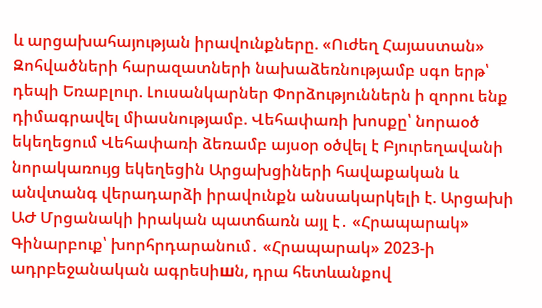և արցախահայության իրավունքները. «Ուժեղ Հայաստան» Զոհվածների հարազատների նախաձեռնությամբ սգո երթ՝ դեպի Եռաբլուր. Լուսանկարներ Փորձություններն ի զորու ենք դիմագրավել միասնությամբ. Վեհափառի խոսքը՝ նորաօծ եկեղեցում Վեհափառի ձեռամբ այսօր օծվել է Բյուրեղավանի նորակառույց եկեղեցին Արցախցիների հավաքական և անվտանգ վերադարձի իրավունքն անսակարկելի է. Արցախի ԱԺ Մրցանակի իրական պատճառն այլ է․ «Հրապարակ» Գինարբուք՝ խորհրդարանում․ «Հրապարակ» 2023-ի ադրբեջանական ագրեuիшն, դրա հետևանքով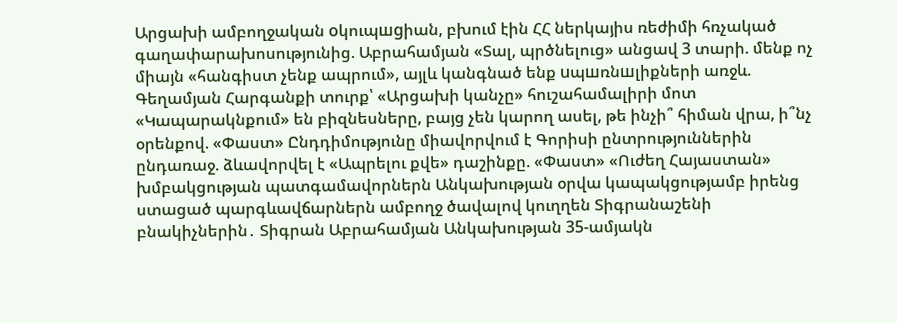Արցախի ամբողջական oկուպшgիան, բխում էին ՀՀ ներկայիս ռեժիմի հռչակած գաղափարախոսությունից. Աբրահամյան «Տալ, պրծնելուց» անցավ 3 տարի. մենք ոչ միայն «հանգիստ չենք ապրում», այլև կանգնած ենք uպшռնшլիքների առջև. Գեղամյան Հարգանքի տուրք՝ «Արցախի կանչը» հուշահամալիրի մոտ «Կապարակնքում» են բիզնեսները, բայց չեն կարող ասել, թե ինչի՞ հիման վրա, ի՞նչ օրենքով. «Փաստ» Ընդդիմությունը միավորվում է Գորիսի ընտրություններին ընդառաջ. ձևավորվել է «Ապրելու քվե» դաշինքը. «Փաստ» «Ուժեղ Հայաստան» խմբակցության պատգամավորներն Անկախության օրվա կապակցությամբ իրենց ստացած պարգևավճարներն ամբողջ ծավալով կուղղեն Տիգրանաշենի բնակիչներին․ Տիգրան Աբրահամյան Անկախության 35-ամյակն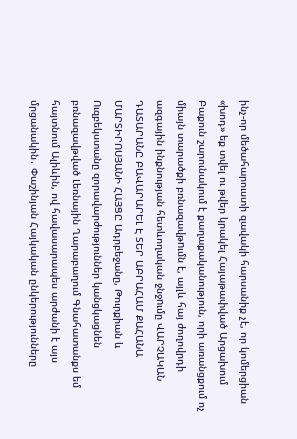ինչ-որ մեծահարուստի զավակի հարսանիք չէ, որ կոմերցիան «խոդ» եք տվել ու թվեր կրակել Հայաթափված Արցախում Բաքուն շարունակում է քաղաքականություն, որի առանցքում ոչ միայն տարածքի բռնազավթnւմն է, այլև հայ ժողովրդի ազգային ինքնության հետևողական ջնջnւմը ՎԱՐՉԱԿԱՆ ԴԱՏԱՐԱՆԸ ԲԱՎԱՐԱՐԵԼ Է ՏԵՐ ԱԲՐԱՀԱՄ ՔԱՀԱՆԱ ՄԱՐՏԻՐՈՍՅԱՆԻ ՀԱՅՑԸ Ադրբեջանը, Թուրքիան և Ուզբեկստանը զորավարժություններ կանցկացնեն բռնազավթված Լեռնային Ղարաբաղում Գնահատանքս եմ հայտնում Ալիևին, ով հավասարապես արժանի է այս մրցանակին․ Փաշինյան Հայկական ընկերությունները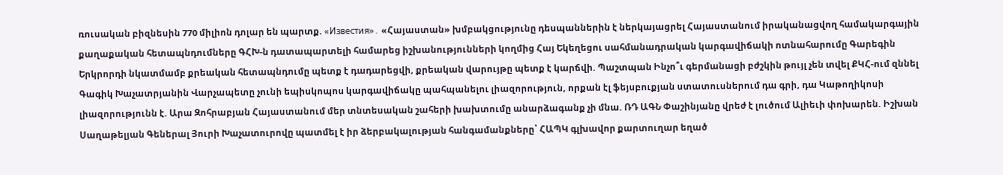ռուսական բիզնեսին 770 միլիոն դոլար են պարտք. «Известия»․ «Հայաստան» խմբակցությունը դեսպաններին է ներկայացրել Հայաստանում իրականացվող համակարգային քաղաքական հետապնդումները ԳՀԽ-ն դատապարտելի համարեց իշխանությունների կողմից Հայ Եկեղեցու սահմանադրական կարգավիճակի ոտնահարումը Գարեգին Երկրորդի նկատմամբ քրեական հետապնդումը պետք է դադարեցվի, քրեական վարույթը պետք է կարճվի. Պաշտպան Ինչո՞ւ գերմանացի բժշկին թույլ չեն տվել ՔԿՀ-ում զննել Գագիկ Խաչատրյանին Վարչապետը չունի եպիսկոպոս կարգավիճակը պահպանելու լիազորություն, որքան էլ ֆեյսբուքյան ստատուսներում դա գրի, դա Կաթողիկոսի լիազորությունն է. Արա Զոհրաբյան Հայաստանում մեր տնտեսական շահերի խախտումը անարձագանք չի մնա. ՌԴ ԱԳՆ Փաշինյանը վրեժ է լուծում Ալիեւի փոխարեն. Իշխան Սաղաթելյան Գեներալ Յուրի Խաչատուրովը պատմել է իր ձերբակալության հանգամանքները՝ ՀԱՊԿ գլխավոր քարտուղար եղած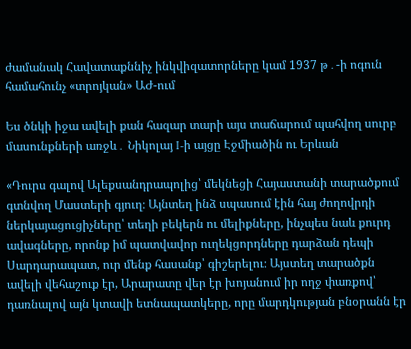ժամանակ Հավատաքննիչ ինկվիզատորները կամ 1937 թ․-ի ոգուն համահունչ «տրոյկան» ԱԺ-ում

Ես ծնկի իջա ավելի քան հազար տարի այս տաճարում պահվող սուրբ մասունքների առջև․ Նիկոլայ I-ի այցը Էջմիածին ու Երևան

«Դուրս գալով Ալեքսանդրապոլից՝ մեկնեցի Հայաստանի տարածքում գտնվող Մաստերի գյուղ։ Այնտեղ ինձ սպասում էին հայ ժողովրդի ներկայացուցիչները՝ տեղի բեկերն ու մելիքները, ինչպես նաև քուրդ ավագները, որոնք իմ պատվավոր ուղեկցորդները դարձան դեպի Սարդարապատ, ուր մենք հասանք՝ գիշերելու։ Այստեղ տարածքն ավելի վեհաշուք էր, Արարատը վեր էր խոյանում իր ողջ փառքով՝ դառնալով այն կտավի ետնապատկերը, որը մարդկության բնօրանն էր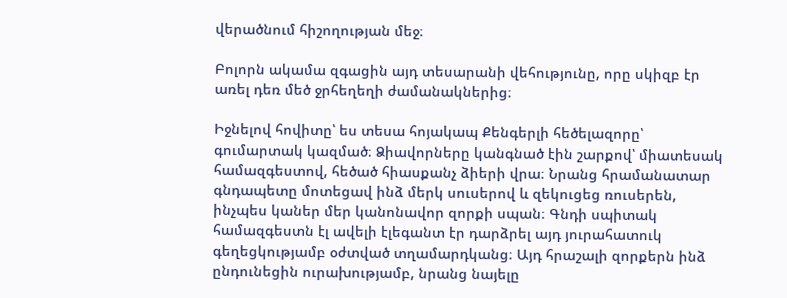վերածնում հիշողության մեջ։

Բոլորն ակամա զգացին այդ տեսարանի վեհությունը, որը սկիզբ էր առել դեռ մեծ ջրհեղեղի ժամանակներից։

Իջնելով հովիտը՝ ես տեսա հոյակապ Քենգերլի հեծելազորը՝ գումարտակ կազմած։ Ձիավորները կանգնած էին շարքով՝ միատեսակ համազգեստով, հեծած հիասքանչ ձիերի վրա։ Նրանց հրամանատար գնդապետը մոտեցավ ինձ մերկ սուսերով և զեկուցեց ռուսերեն, ինչպես կաներ մեր կանոնավոր զորքի սպան։ Գնդի սպիտակ համազգեստն էլ ավելի էլեգանտ էր դարձրել այդ յուրահատուկ գեղեցկությամբ օժտված տղամարդկանց։ Այդ հրաշալի զորքերն ինձ ընդունեցին ուրախությամբ, նրանց նայելը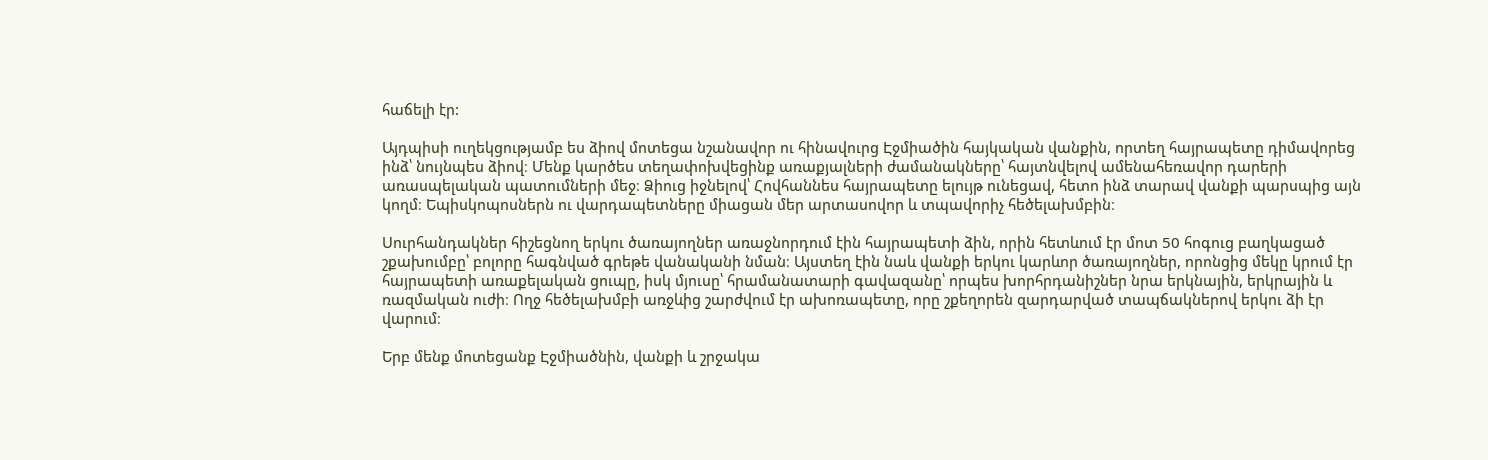հաճելի էր:

Այդպիսի ուղեկցությամբ ես ձիով մոտեցա նշանավոր ու հինավուրց Էջմիածին հայկական վանքին, որտեղ հայրապետը դիմավորեց ինձ՝ նույնպես ձիով։ Մենք կարծես տեղափոխվեցինք առաքյալների ժամանակները՝ հայտնվելով ամենահեռավոր դարերի առասպելական պատումների մեջ։ Ձիուց իջնելով՝ Հովհաննես հայրապետը ելույթ ունեցավ, հետո ինձ տարավ վանքի պարսպից այն կողմ։ Եպիսկոպոսներն ու վարդապետները միացան մեր արտասովոր և տպավորիչ հեծելախմբին։

Սուրհանդակներ հիշեցնող երկու ծառայողներ առաջնորդում էին հայրապետի ձին, որին հետևում էր մոտ 50 հոգուց բաղկացած շքախումբը՝ բոլորը հագնված գրեթե վանականի նման։ Այստեղ էին նաև վանքի երկու կարևոր ծառայողներ, որոնցից մեկը կրում էր հայրապետի առաքելական ցուպը, իսկ մյուսը՝ հրամանատարի գավազանը՝ որպես խորհրդանիշներ նրա երկնային, երկրային և ռազմական ուժի։ Ողջ հեծելախմբի առջևից շարժվում էր ախոռապետը, որը շքեղորեն զարդարված տապճակներով երկու ձի էր վարում։

Երբ մենք մոտեցանք Էջմիածնին, վանքի և շրջակա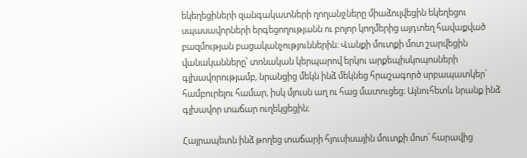եկեղեցիների զանգակատների ղողանջները միաձուլվեցին եկեղեցու սպասավորների երգեցողությանն ու բոլոր կողմերից այդտեղ հավաքված բազմության բացականչություններին։ Վանքի մուտքի մոտ շարվեցին վանականները՝ տոնական կերպարով երկու արքեպիսկոպոսների գլխավորությամբ, նրանցից մեկն ինձ մեկնեց հրաշագործ սրբապատկեր՝ համբուրելու համար, իսկ մյուսն աղ ու հաց մատուցեց։ Այնուհետև նրանք ինձ գլխավոր տաճար ուղեկցեցին։

Հայրապետն ինձ թողեց տաճարի հյուսիսային մուտքի մոտ՝ հարավից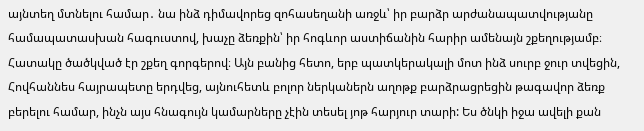այնտեղ մտնելու համար․ նա ինձ դիմավորեց զոհասեղանի առջև՝ իր բարձր արժանապատվությանը համապատասխան հագուստով, խաչը ձեռքին՝ իր հոգևոր աստիճանին հարիր ամենայն շքեղությամբ։ Հատակը ծածկված էր շքեղ գորգերով։ Այն բանից հետո, երբ պատկերակալի մոտ ինձ սուրբ ջուր տվեցին, Հովհաննես հայրապետը երդվեց, այնուհետև բոլոր ներկաներն աղոթք բարձրացրեցին թագավոր ձեռք բերելու համար, ինչն այս հնագույն կամարները չէին տեսել յոթ հարյուր տարի: Ես ծնկի իջա ավելի քան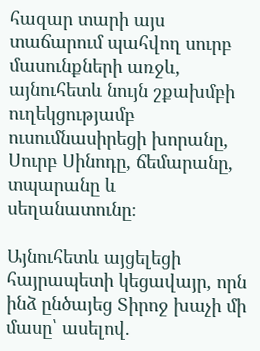հազար տարի այս տաճարում պահվող սուրբ մասունքների առջև, այնուհետև նույն շքախմբի ուղեկցությամբ ուսումնասիրեցի խորանը, Սուրբ Սինոդը, ճեմարանը, տպարանը և սեղանատունը։

Այնուհետև այցելեցի հայրապետի կեցավայր, որն ինձ ընծայեց Տիրոջ խաչի մի մասը՝ ասելով.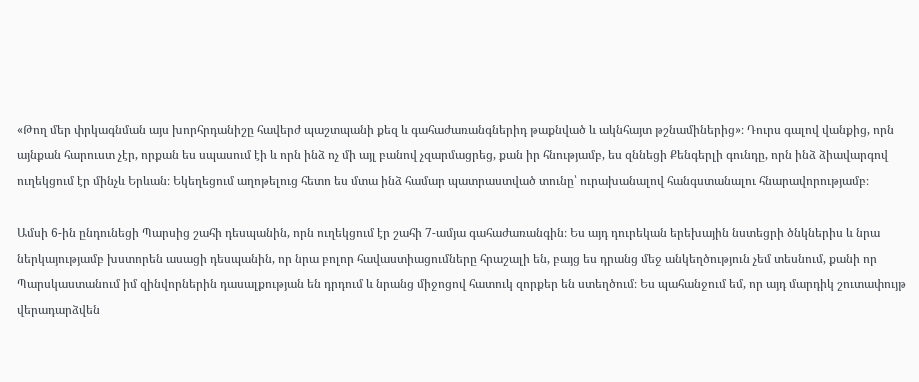«Թող մեր փրկագնման այս խորհրդանիշը հավերժ պաշտպանի քեզ և գահաժառանգներիդ թաքնված և ակնհայտ թշնամիներից»։ Դուրս գալով վանքից, որն այնքան հարուստ չէր, որքան ես սպասում էի և որն ինձ ոչ մի այլ բանով չզարմացրեց, քան իր հնությամբ, ես զննեցի Քենգերլի գունդը, որն ինձ ձիավարգով ուղեկցում էր մինչև Երևան։ Եկեղեցում աղոթելուց հետո ես մտա ինձ համար պատրաստված տունը՝ ուրախանալով հանգստանալու հնարավորությամբ։

Ամսի 6-ին ընդունեցի Պարսից շահի դեսպանին, որն ուղեկցում էր շահի 7-ամյա գահաժառանգին։ Ես այդ դուրեկան երեխային նստեցրի ծնկներիս և նրա ներկայությամբ խստորեն ասացի դեսպանին, որ նրա բոլոր հավաստիացումները հրաշալի են, բայց ես դրանց մեջ անկեղծություն չեմ տեսնում, քանի որ Պարսկաստանում իմ զինվորներին դասալքության են դրդում և նրանց միջոցով հատուկ զորքեր են ստեղծում։ Ես պահանջում եմ, որ այդ մարդիկ շուտափույթ վերադարձվեն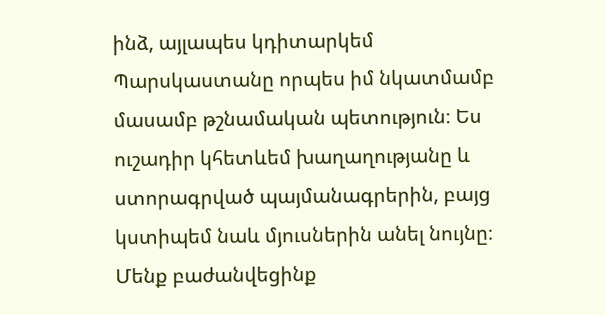ինձ, այլապես կդիտարկեմ Պարսկաստանը որպես իմ նկատմամբ մասամբ թշնամական պետություն։ Ես ուշադիր կհետևեմ խաղաղությանը և ստորագրված պայմանագրերին, բայց կստիպեմ նաև մյուսներին անել նույնը։ Մենք բաժանվեցինք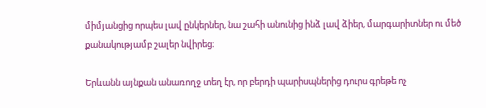միմյանցից որպես լավ ընկերներ, նա շահի անունից ինձ լավ ձիեր, մարգարիտներ ու մեծ քանակությամբ շալեր նվիրեց։

Երևանն այնքան անառողջ տեղ էր, որ բերդի պարիսպներից դուրս գրեթե ոչ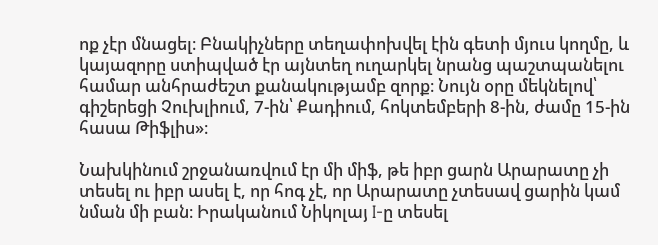ոք չէր մնացել։ Բնակիչները տեղափոխվել էին գետի մյուս կողմը, և կայազորը ստիպված էր այնտեղ ուղարկել նրանց պաշտպանելու համար անհրաժեշտ քանակությամբ զորք։ Նույն օրը մեկնելով՝ գիշերեցի Չուխլիում, 7-ին՝ Քադիում, հոկտեմբերի 8-ին, ժամը 15-ին հասա Թիֆլիս»։

Նախկինում շրջանառվում էր մի միֆ, թե իբր ցարն Արարատը չի տեսել ու իբր ասել է, որ հոգ չէ, որ Արարատը չտեսավ ցարին կամ նման մի բան։ Իրականում Նիկոլայ I-ը տեսել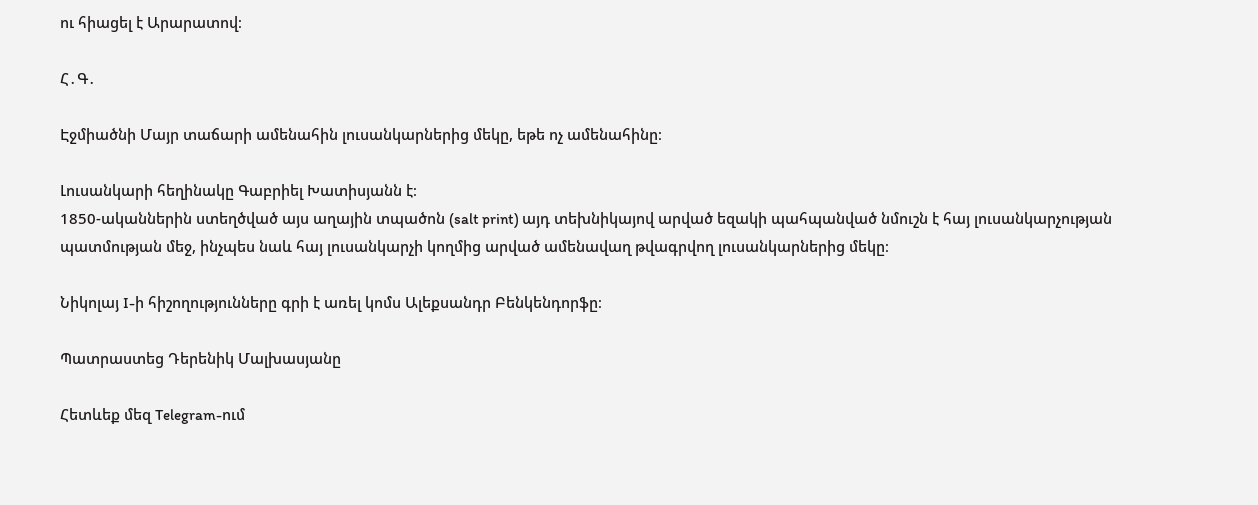ու հիացել է Արարատով։

Հ․Գ․

Էջմիածնի Մայր տաճարի ամենահին լուսանկարներից մեկը, եթե ոչ ամենահինը։

Լուսանկարի հեղինակը Գաբրիել Խատիսյանն է։
1850-ականներին ստեղծված այս աղային տպածոն (salt print) այդ տեխնիկայով արված եզակի պահպանված նմուշն է հայ լուսանկարչության պատմության մեջ, ինչպես նաև հայ լուսանկարչի կողմից արված ամենավաղ թվագրվող լուսանկարներից մեկը։

Նիկոլայ I-ի հիշողությունները գրի է առել կոմս Ալեքսանդր Բենկենդորֆը։

Պատրաստեց Դերենիկ Մալխասյանը

Հետևեք մեզ Telegram-ում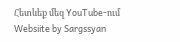Հետևեք մեզ YouTube-ում
Websiite by Sargssyan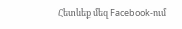Հետևեք մեզ Facebook-ում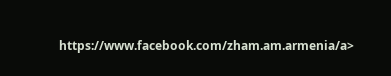https://www.facebook.com/zham.am.armenia/a>